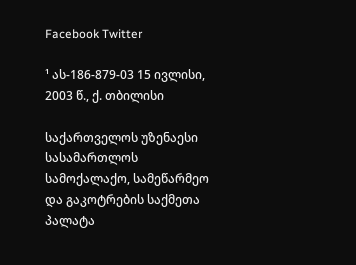Facebook Twitter

¹ ას-186-879-03 15 ივლისი, 2003 წ., ქ. თბილისი

საქართველოს უზენაესი სასამართლოს სამოქალაქო, სამეწარმეო და გაკოტრების საქმეთა პალატა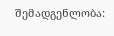შემადგენლობა: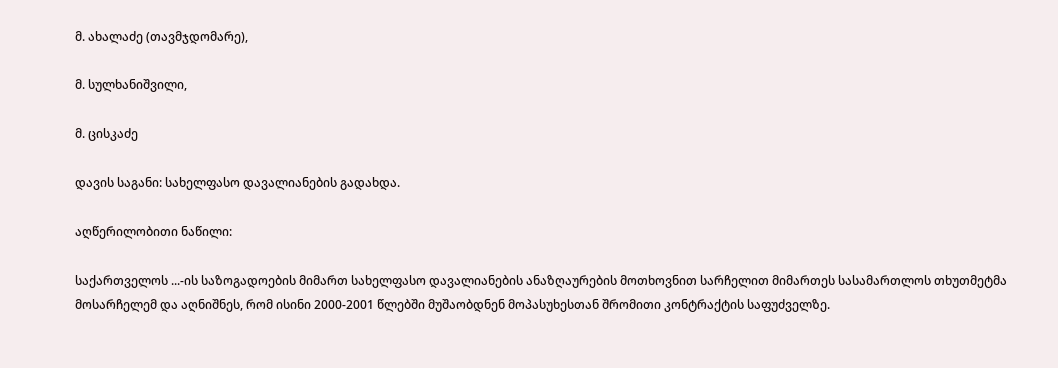მ. ახალაძე (თავმჯდომარე),

მ. სულხანიშვილი,

მ. ცისკაძე

დავის საგანი: სახელფასო დავალიანების გადახდა.

აღწერილობითი ნაწილი:

საქართველოს ...-ის საზოგადოების მიმართ სახელფასო დავალიანების ანაზღაურების მოთხოვნით სარჩელით მიმართეს სასამართლოს თხუთმეტმა მოსარჩელემ და აღნიშნეს, რომ ისინი 2000-2001 წლებში მუშაობდნენ მოპასუხესთან შრომითი კონტრაქტის საფუძველზე.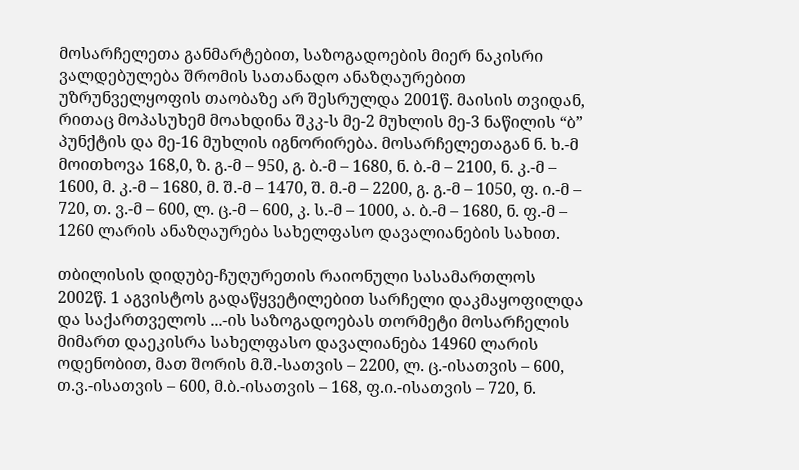მოსარჩელეთა განმარტებით, საზოგადოების მიერ ნაკისრი ვალდებულება შრომის სათანადო ანაზღაურებით უზრუნველყოფის თაობაზე არ შესრულდა 2001წ. მაისის თვიდან, რითაც მოპასუხემ მოახდინა შკკ-ს მე-2 მუხლის მე-3 ნაწილის “ბ” პუნქტის და მე-16 მუხლის იგნორირება. მოსარჩელეთაგან ნ. ხ.-მ მოითხოვა 168,0, ზ. გ.-მ – 950, გ. ბ.-მ – 1680, ნ. ბ.-მ – 2100, ნ. კ.-მ – 1600, მ. კ.-მ – 1680, მ. შ.-მ – 1470, შ. მ.-მ – 2200, გ. გ.-მ – 1050, ფ. ი.-მ – 720, თ. ვ.-მ – 600, ლ. ც.-მ – 600, კ. ს.-მ – 1000, ა. ბ.-მ – 1680, ნ. ფ.-მ – 1260 ლარის ანაზღაურება სახელფასო დავალიანების სახით.

თბილისის დიდუბე-ჩუღურეთის რაიონული სასამართლოს 2002წ. 1 აგვისტოს გადაწყვეტილებით სარჩელი დაკმაყოფილდა და საქართველოს ...-ის საზოგადოებას თორმეტი მოსარჩელის მიმართ დაეკისრა სახელფასო დავალიანება 14960 ლარის ოდენობით, მათ შორის მ.შ.-სათვის – 2200, ლ. ც.-ისათვის – 600, თ.ვ.-ისათვის – 600, მ.ბ.-ისათვის – 168, ფ.ი.-ისათვის – 720, ნ.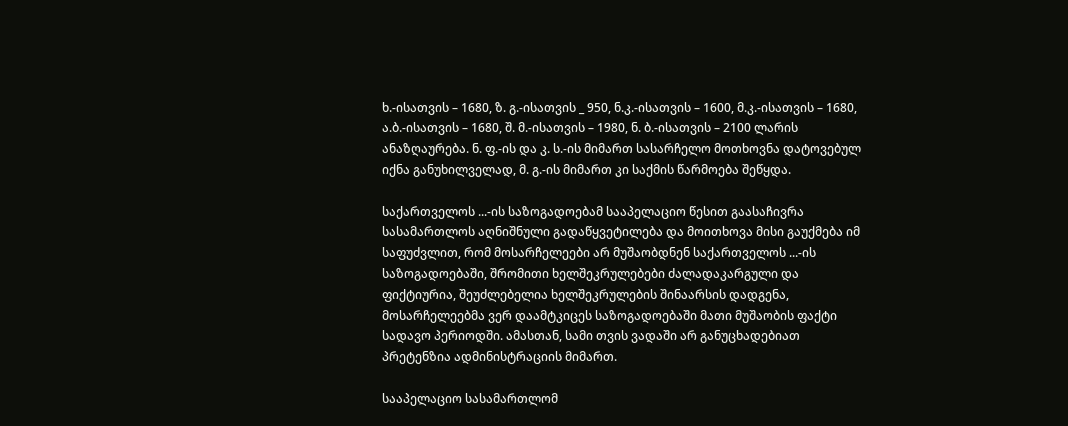ხ.-ისათვის – 1680, ზ. გ.-ისათვის _ 950, ნ.კ.-ისათვის – 1600, მ.კ.-ისათვის – 1680, ა.ბ.-ისათვის – 1680, შ. მ.-ისათვის – 1980, ნ. ბ.-ისათვის – 2100 ლარის ანაზღაურება. ნ. ფ.-ის და კ. ს.-ის მიმართ სასარჩელო მოთხოვნა დატოვებულ იქნა განუხილველად, მ. გ.-ის მიმართ კი საქმის წარმოება შეწყდა.

საქართველოს ...-ის საზოგადოებამ სააპელაციო წესით გაასაჩივრა სასამართლოს აღნიშნული გადაწყვეტილება და მოითხოვა მისი გაუქმება იმ საფუძვლით, რომ მოსარჩელეები არ მუშაობდნენ საქართველოს ...-ის საზოგადოებაში, შრომითი ხელშეკრულებები ძალადაკარგული და ფიქტიურია, შეუძლებელია ხელშეკრულების შინაარსის დადგენა, მოსარჩელეებმა ვერ დაამტკიცეს საზოგადოებაში მათი მუშაობის ფაქტი სადავო პერიოდში. ამასთან, სამი თვის ვადაში არ განუცხადებიათ პრეტენზია ადმინისტრაციის მიმართ.

სააპელაციო სასამართლომ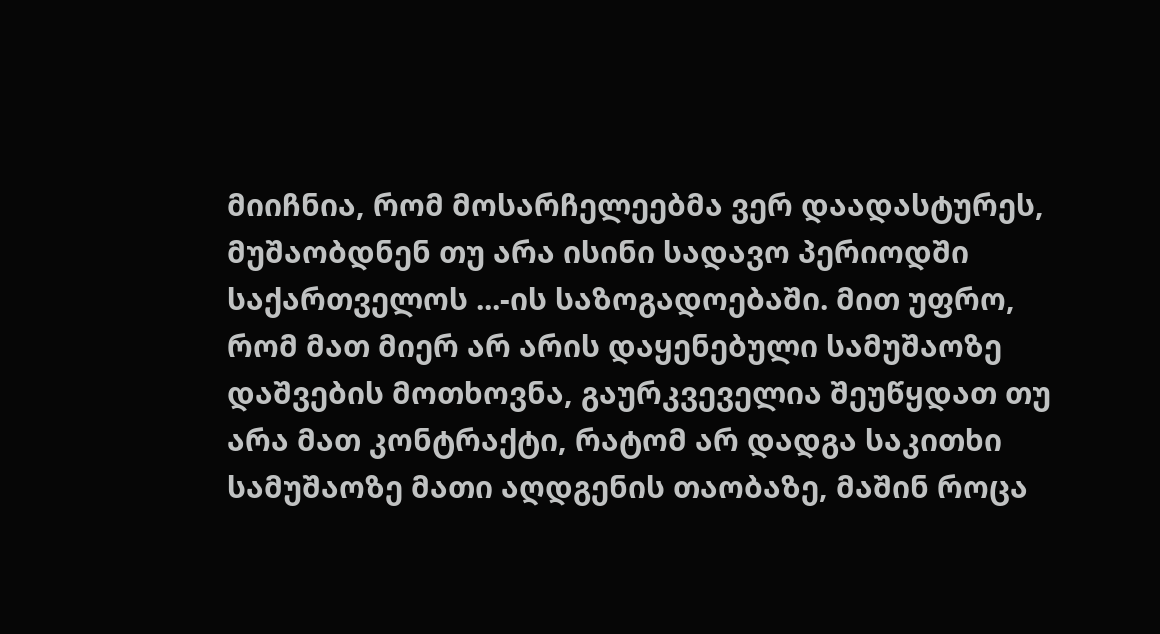მიიჩნია, რომ მოსარჩელეებმა ვერ დაადასტურეს, მუშაობდნენ თუ არა ისინი სადავო პერიოდში საქართველოს ...-ის საზოგადოებაში. მით უფრო, რომ მათ მიერ არ არის დაყენებული სამუშაოზე დაშვების მოთხოვნა, გაურკვეველია შეუწყდათ თუ არა მათ კონტრაქტი, რატომ არ დადგა საკითხი სამუშაოზე მათი აღდგენის თაობაზე, მაშინ როცა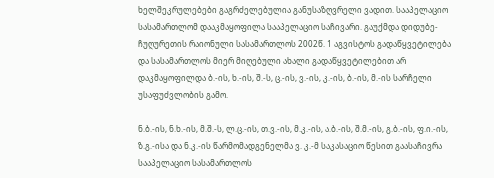ხელშეკრულებები გაგრძელებულია განუსაზღვრელი ვადით. სააპელაციო სასამართლომ დააკმაყოფილა სააპელაციო საჩივარი. გაუქმდა დიდუბე-ჩუღურეთის რაიონული სასამართლოს 2002წ. 1 აგვისტოს გადაწყვეტილება და სასამართლოს მიერ მიღებული ახალი გადაწყვეტილებით არ დაკმაყოფილდა ბ.-ის, ხ.-ის, შ.-ს, ც.-ის, ვ.-ის, კ.-ის, ბ.-ის, მ.-ის სარჩელი უსაფუძვლობის გამო.

ნ.ბ.-ის, ნ.ხ.-ის, მ.შ.-ს, ლ.ც.-ის, თ.ვ.-ის, მ.კ.-ის, ა.ბ.-ის, შ.მ.-ის, გ.ბ.-ის, ფ.ი.-ის, ზ.გ.-ისა და ნ.კ.-ის წარმომადგენელმა ვ. კ.-მ საკასაციო წესით გაასაჩივრა სააპელაციო სასამართლოს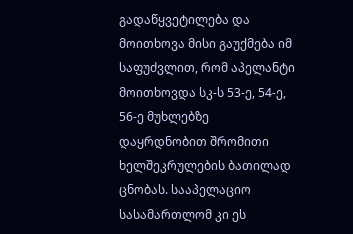გადაწყვეტილება და მოითხოვა მისი გაუქმება იმ საფუძვლით, რომ აპელანტი მოითხოვდა სკ-ს 53-ე, 54-ე, 56-ე მუხლებზე დაყრდნობით შრომითი ხელშეკრულების ბათილად ცნობას. სააპელაციო სასამართლომ კი ეს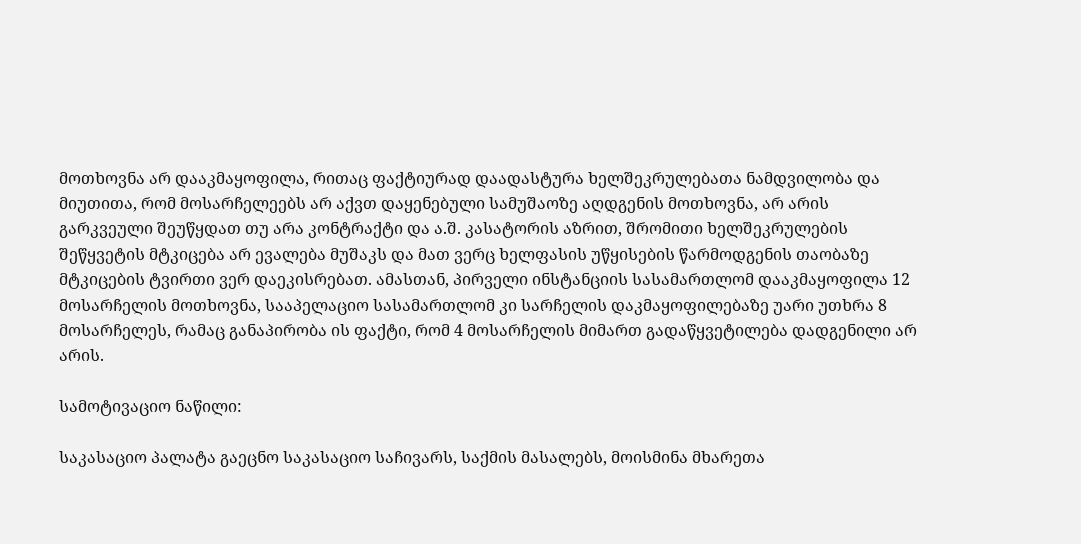მოთხოვნა არ დააკმაყოფილა, რითაც ფაქტიურად დაადასტურა ხელშეკრულებათა ნამდვილობა და მიუთითა, რომ მოსარჩელეებს არ აქვთ დაყენებული სამუშაოზე აღდგენის მოთხოვნა, არ არის გარკვეული შეუწყდათ თუ არა კონტრაქტი და ა.შ. კასატორის აზრით, შრომითი ხელშეკრულების შეწყვეტის მტკიცება არ ევალება მუშაკს და მათ ვერც ხელფასის უწყისების წარმოდგენის თაობაზე მტკიცების ტვირთი ვერ დაეკისრებათ. ამასთან, პირველი ინსტანციის სასამართლომ დააკმაყოფილა 12 მოსარჩელის მოთხოვნა, სააპელაციო სასამართლომ კი სარჩელის დაკმაყოფილებაზე უარი უთხრა 8 მოსარჩელეს, რამაც განაპირობა ის ფაქტი, რომ 4 მოსარჩელის მიმართ გადაწყვეტილება დადგენილი არ არის.

სამოტივაციო ნაწილი:

საკასაციო პალატა გაეცნო საკასაციო საჩივარს, საქმის მასალებს, მოისმინა მხარეთა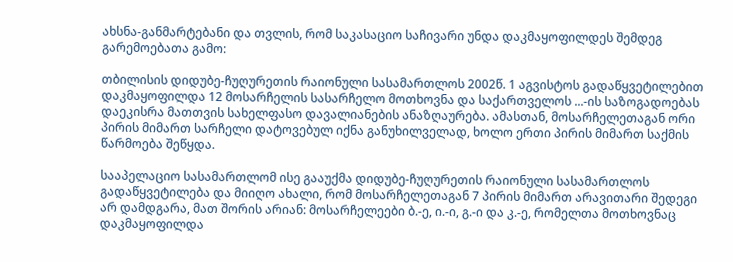ახსნა-განმარტებანი და თვლის, რომ საკასაციო საჩივარი უნდა დაკმაყოფილდეს შემდეგ გარემოებათა გამო:

თბილისის დიდუბე-ჩუღურეთის რაიონული სასამართლოს 2002წ. 1 აგვისტოს გადაწყვეტილებით დაკმაყოფილდა 12 მოსარჩელის სასარჩელო მოთხოვნა და საქართველოს ...-ის საზოგადოებას დაეკისრა მათთვის სახელფასო დავალიანების ანაზღაურება. ამასთან, მოსარჩელეთაგან ორი პირის მიმართ სარჩელი დატოვებულ იქნა განუხილველად, ხოლო ერთი პირის მიმართ საქმის წარმოება შეწყდა.

სააპელაციო სასამართლომ ისე გააუქმა დიდუბე-ჩუღურეთის რაიონული სასამართლოს გადაწყვეტილება და მიიღო ახალი, რომ მოსარჩელეთაგან 7 პირის მიმართ არავითარი შედეგი არ დამდგარა, მათ შორის არიან: მოსარჩელეები ბ.-ე, ი.-ი, გ.-ი და კ.-ე, რომელთა მოთხოვნაც დაკმაყოფილდა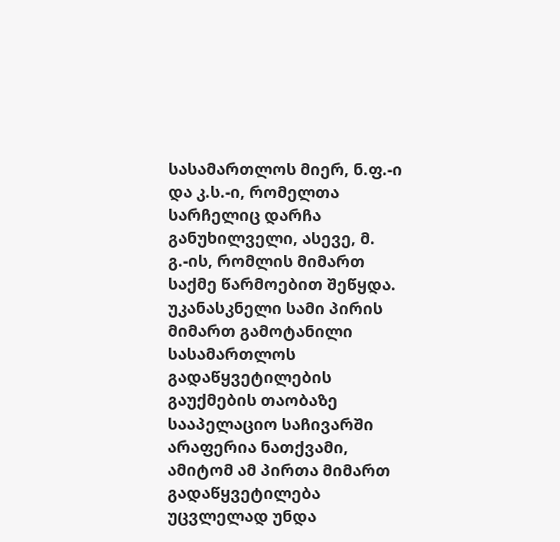სასამართლოს მიერ, ნ.ფ.-ი და კ.ს.-ი, რომელთა სარჩელიც დარჩა განუხილველი, ასევე, მ. გ.-ის, რომლის მიმართ საქმე წარმოებით შეწყდა. უკანასკნელი სამი პირის მიმართ გამოტანილი სასამართლოს გადაწყვეტილების გაუქმების თაობაზე სააპელაციო საჩივარში არაფერია ნათქვამი, ამიტომ ამ პირთა მიმართ გადაწყვეტილება უცვლელად უნდა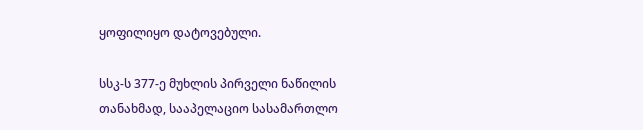ყოფილიყო დატოვებული.

სსკ-ს 377-ე მუხლის პირველი ნაწილის თანახმად, სააპელაციო სასამართლო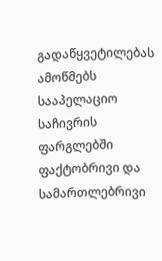გადაწყვეტილებას ამოწმებს სააპელაციო საჩივრის ფარგლებში ფაქტობრივი და სამართლებრივი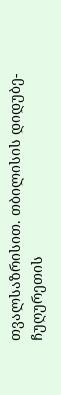თვალსაზრისით. თბილისის დიდუბე-ჩუღურეთის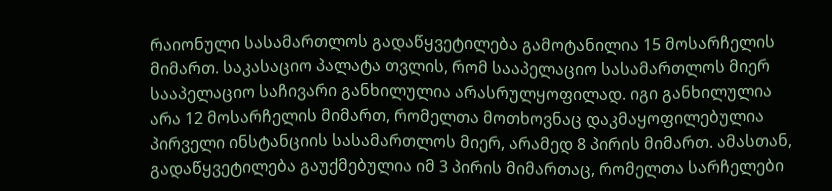რაიონული სასამართლოს გადაწყვეტილება გამოტანილია 15 მოსარჩელის მიმართ. საკასაციო პალატა თვლის, რომ სააპელაციო სასამართლოს მიერ სააპელაციო საჩივარი განხილულია არასრულყოფილად. იგი განხილულია არა 12 მოსარჩელის მიმართ, რომელთა მოთხოვნაც დაკმაყოფილებულია პირველი ინსტანციის სასამართლოს მიერ, არამედ 8 პირის მიმართ. ამასთან, გადაწყვეტილება გაუქმებულია იმ 3 პირის მიმართაც, რომელთა სარჩელები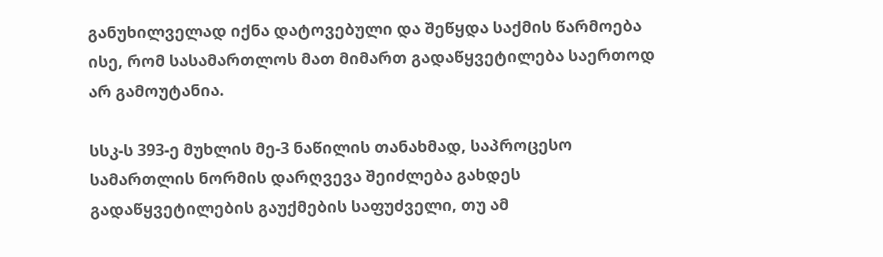განუხილველად იქნა დატოვებული და შეწყდა საქმის წარმოება ისე, რომ სასამართლოს მათ მიმართ გადაწყვეტილება საერთოდ არ გამოუტანია.

სსკ-ს 393-ე მუხლის მე-3 ნაწილის თანახმად, საპროცესო სამართლის ნორმის დარღვევა შეიძლება გახდეს გადაწყვეტილების გაუქმების საფუძველი, თუ ამ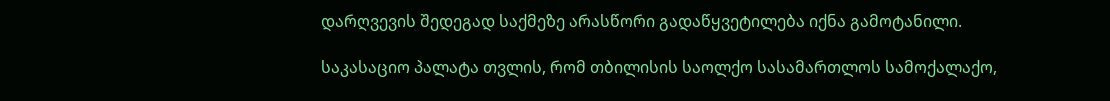დარღვევის შედეგად საქმეზე არასწორი გადაწყვეტილება იქნა გამოტანილი.

საკასაციო პალატა თვლის, რომ თბილისის საოლქო სასამართლოს სამოქალაქო,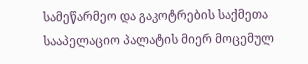სამეწარმეო და გაკოტრების საქმეთა სააპელაციო პალატის მიერ მოცემულ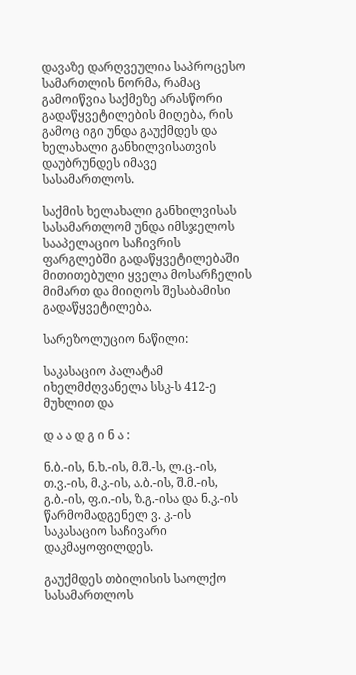დავაზე დარღვეულია საპროცესო სამართლის ნორმა, რამაც გამოიწვია საქმეზე არასწორი გადაწყვეტილების მიღება, რის გამოც იგი უნდა გაუქმდეს და ხელახალი განხილვისათვის დაუბრუნდეს იმავე სასამართლოს.

საქმის ხელახალი განხილვისას სასამართლომ უნდა იმსჯელოს სააპელაციო საჩივრის ფარგლებში გადაწყვეტილებაში მითითებული ყველა მოსარჩელის მიმართ და მიიღოს შესაბამისი გადაწყვეტილება.

სარეზოლუციო ნაწილი:

საკასაციო პალატამ იხელმძღვანელა სსკ-ს 412-ე მუხლით და

დ ა ა დ გ ი ნ ა :

ნ.ბ.-ის, ნ.ხ.-ის, მ.შ.-ს, ლ.ც.-ის, თ.ვ.-ის, მ.კ.-ის, ა.ბ.-ის, შ.მ.-ის, გ.ბ.-ის, ფ.ი.-ის, ზ.გ.-ისა და ნ.კ.-ის წარმომადგენელ ვ. კ.-ის საკასაციო საჩივარი დაკმაყოფილდეს.

გაუქმდეს თბილისის საოლქო სასამართლოს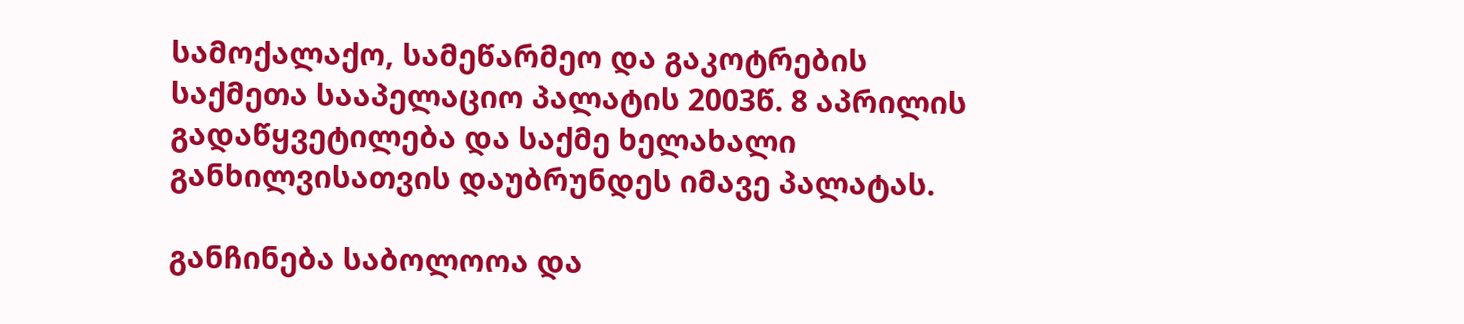სამოქალაქო, სამეწარმეო და გაკოტრების საქმეთა სააპელაციო პალატის 2003წ. 8 აპრილის გადაწყვეტილება და საქმე ხელახალი განხილვისათვის დაუბრუნდეს იმავე პალატას.

განჩინება საბოლოოა და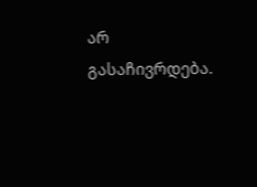არ გასაჩივრდება.